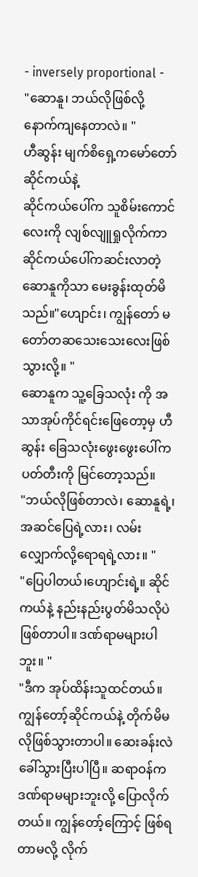- inversely proportional -
"ဆောနူ၊ ဘယ်လိုဖြစ်လို့ နောက်ကျနေတာလဲ။ "
ဟီဆွန်း မျက်စိရှေ့ကမော်တော်ဆိုင်ကယ်နဲ့
ဆိုင်ကယ်ပေါ်က သူစိမ်းကောင်လေးကို လျစ်လျူရှုလိုက်ကာ ဆိုင်ကယ်ပေါ်ကဆင်းလာတဲ့ ဆောနူကိုသာ မေးခွန်းထုတ်မိသည်။"ဟျောင်း၊ ကျွန်တော် မတော်တဆသေးသေးလေးဖြစ်သွားလို့။ "
ဆောနူက သူ့ခြေသလုံး ကို အသာအုပ်ကိုင်ရင်းဖြေတော့မှ ဟီဆွန်း ခြေသလုံးဖွေးဖွေးပေါ်က ပတ်တီးကို မြင်တော့သည်။
"ဘယ်လိုဖြစ်တာလဲ၊ ဆောနူရဲ့၊ အဆင်ပြေရဲ့လား၊ လမ်းလျှောက်လို့ရောရရဲ့လား။ "
"ပြေပါတယ်၊ဟျောင်းရဲ့။ ဆိုင်ကယ်နဲ့ နည်းနည်းပွတ်မိသလိုပဲ ဖြစ်တာပါ။ ဒဏ်ရာမများပါဘူး။ "
"ဒီက အုပ်ထိန်းသူထင်တယ်။ ကျွန်တော့်ဆိုင်ကယ်နဲ့ တိုက်မိမလိုဖြစ်သွားတာပါ။ ဆေးခန်းလဲ ခေါ်သွားပြီးပါပြီ။ ဆရာဝန်က ဒဏ်ရာမများဘူးလို့ ပြောလိုက်တယ်။ ကျွန်တော့်ကြောင့် ဖြစ်ရတာမလို့ လိုက်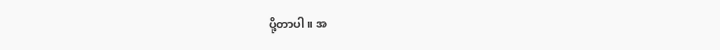ပို့တာပါ။ အ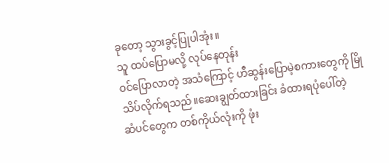ခုတော့ သွားခွင့်ပြုပါအုံး။
သူ ထပ်ပြောမလို့ လုပ်နေတုန်း
ဝင်ပြောလာတဲ့ အသံကြောင့် ဟီဆွန်းပြောမဲ့စကားတွေကို မြိုသိပ်လိုက်ရသည်။ဆေးချွတ်ထားခြင်း ခံထားရပုံပေါ်တဲ့
ဆံပင်တွေက တစ်ကိုယ်လုံးကို ဖုံး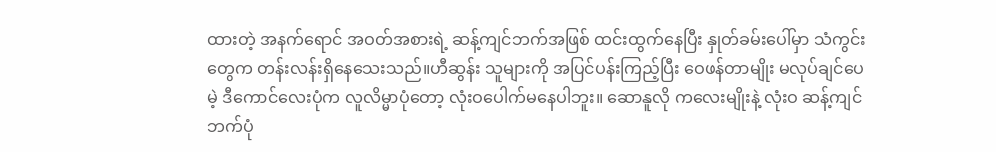ထားတဲ့ အနက်ရောင် အဝတ်အစားရဲ့ ဆန့်ကျင်ဘက်အဖြစ် ထင်းထွက်နေပြီး နှုတ်ခမ်းပေါ်မှာ သံကွင်းတွေက တန်းလန်းရှိနေသေးသည်။ဟီဆွန်း သူများကို အပြင်ပန်းကြည့်ပြီး ဝေဖန်တာမျိုး မလုပ်ချင်ပေမဲ့ ဒီကောင်လေးပုံက လူလိမ္မာပုံတော့ လုံးဝပေါက်မနေပါဘူး။ ဆောနူလို ကလေးမျိုးနဲ့ လုံးဝ ဆန့်ကျင်ဘက်ပုံ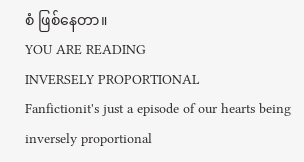စံ ဖြစ်နေတာ။
YOU ARE READING
INVERSELY PROPORTIONAL
Fanfictionit's just a episode of our hearts being inversely proportional